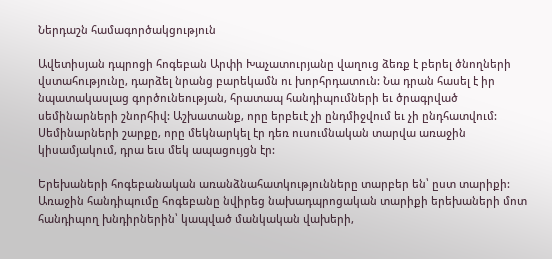Ներդաշն համագործակցություն

Ավետիսյան դպրոցի հոգեբան Արփի Խաչատուրյանը վաղուց ձեռք է բերել ծնողների վստահությունը, դարձել նրանց բարեկամն ու խորհրդատուն: Նա դրան հասել է իր նպատակասլաց գործունեության, հրատապ հանդիպումների եւ ծրագրված սեմինարների շնորհիվ: Աշխատանք, որը երբեւէ չի ընդմիջվում եւ չի ընդհատվում: Սեմինարների շարքը, որը մեկնարկել էր դեռ ուսումնական տարվա առաջին կիսամյակում, դրա եւս մեկ ապացույցն էր:

Երեխաների հոգեբանական առանձնահատկությունները տարբեր են՝ ըստ տարիքի: Առաջին հանդիպումը հոգեբանը նվիրեց նախադպրոցական տարիքի երեխաների մոտ հանդիպող խնդիրներին՝ կապված մանկական վախերի,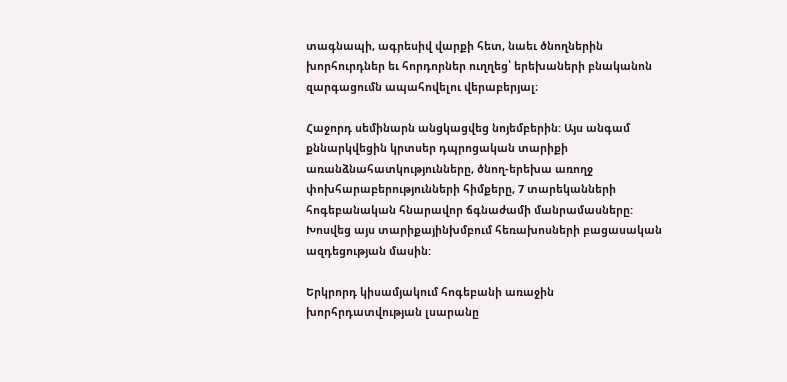տագնապի, ագրեսիվ վարքի հետ, նաեւ ծնողներին խորհուրդներ եւ հորդորներ ուղղեց՝ երեխաների բնականոն զարգացումն ապահովելու վերաբերյալ։

Հաջորդ սեմինարն անցկացվեց նոյեմբերին: Այս անգամ քննարկվեցին կրտսեր դպրոցական տարիքի առանձնահատկությունները, ծնող-երեխա առողջ փոխհարաբերությունների հիմքերը, 7 տարեկանների հոգեբանական հնարավոր ճգնաժամի մանրամասները: Խոսվեց այս տարիքայինխմբում հեռախոսների բացասական ազդեցության մասին:

Երկրորդ կիսամյակում հոգեբանի առաջին խորհրդատվության լսարանը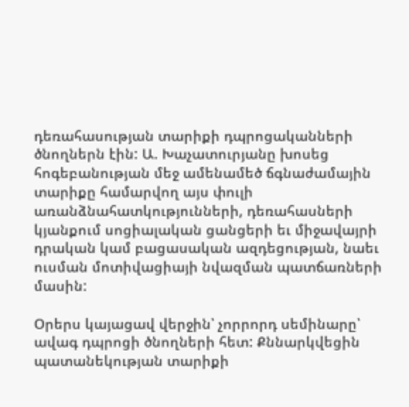դեռահասության տարիքի դպրոցականների ծնողներն էին: Ա. Խաչատուրյանը խոսեց հոգեբանության մեջ ամենամեծ ճգնաժամային տարիքը համարվող այս փուլի առանձնահատկությունների, դեռահասների կյանքում սոցիալական ցանցերի եւ միջավայրի դրական կամ բացասական ազդեցության, նաեւ ուսման մոտիվացիայի նվազման պատճառների մասին:

Օրերս կայացավ վերջին՝ չորրորդ սեմինարը՝ ավագ դպրոցի ծնողների հետ: Քննարկվեցին պատանեկության տարիքի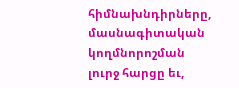հիմնախնդիրները, մասնագիտական կողմնորոշման լուրջ հարցը եւ,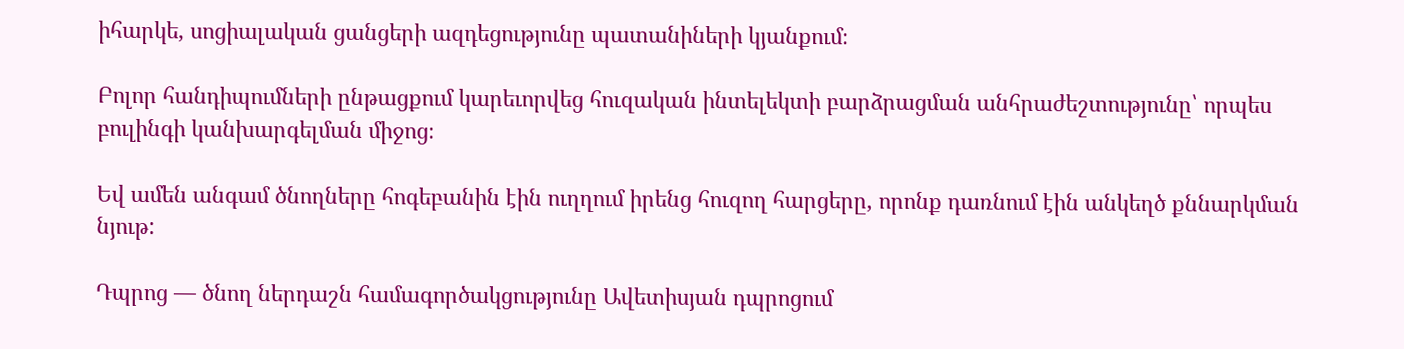իհարկե, սոցիալական ցանցերի ազդեցությունը պատանիների կյանքում։

Բոլոր հանդիպումների ընթացքում կարեւորվեց հուզական ինտելեկտի բարձրացման անհրաժեշտությունը՝ որպես բուլինգի կանխարգելման միջոց։

Եվ ամեն անգամ ծնողները հոգեբանին էին ուղղում իրենց հուզող հարցերը, որոնք դառնում էին անկեղծ քննարկման նյութ:

Դպրոց — ծնող ներդաշն համագործակցությունը Ավետիսյան դպրոցում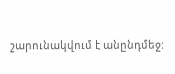շարունակվում է անընդմեջ: